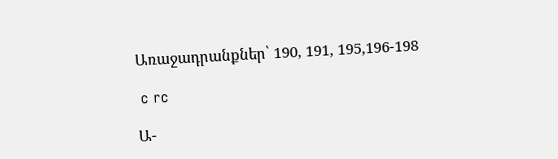Առաջադրանքներ՝ 190, 191, 195,196-198

 c rc

Ա-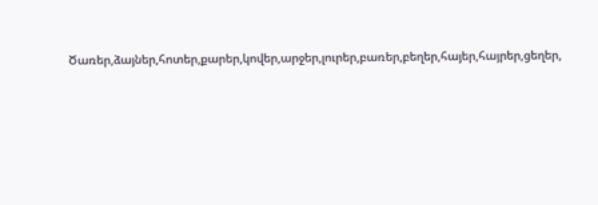Ծառեր,ձայներ,հոտեր,քարեր,կովեր,արջեր,լուրեր,բառեր,բեղեր,հայեր,հայրեր,ցեղեր,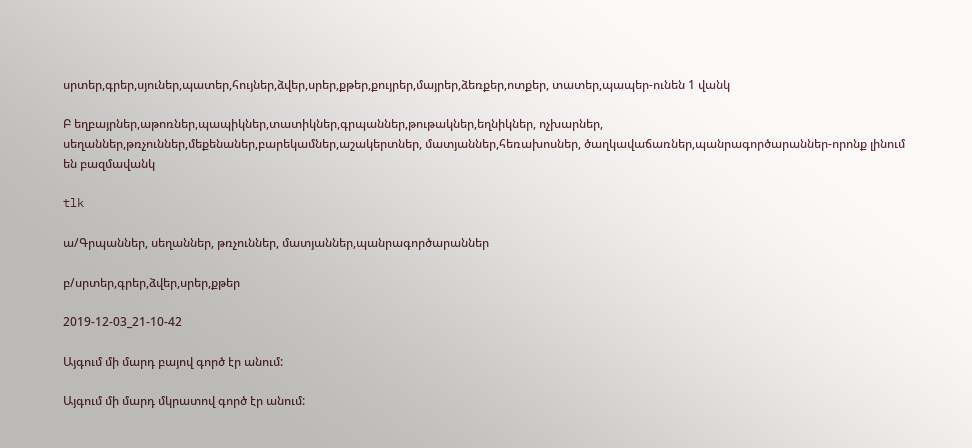սրտեր,գրեր,սյուներ,պատեր,հույներ,ձվեր,սրեր,քթեր,քույրեր,մայրեր,ձեռքեր,ոտքեր, տատեր,պապեր-ունեն 1 վանկ

Բ եղբայրներ,աթոռներ,պապիկներ,տատիկներ,գրպաններ,թութակներ,եղնիկներ, ոչխարներ, սեղաններ,թռչուններ,մեքենաներ,բարեկամներ,աշակերտներ, մատյաններ,հեռախոսներ, ծաղկավաճառներ,պանրագործարաններ-որոնք լինում են բազմավանկ

tlk

ա/Գրպաններ, սեղաններ, թռչուններ, մատյաններ,պանրագործարաններ

բ/սրտեր,գրեր,ձվեր,սրեր,քթեր

2019-12-03_21-10-42

Այգում մի մարդ բայով գործ էր անում:

Այգում մի մարդ մկրատով գործ էր անում: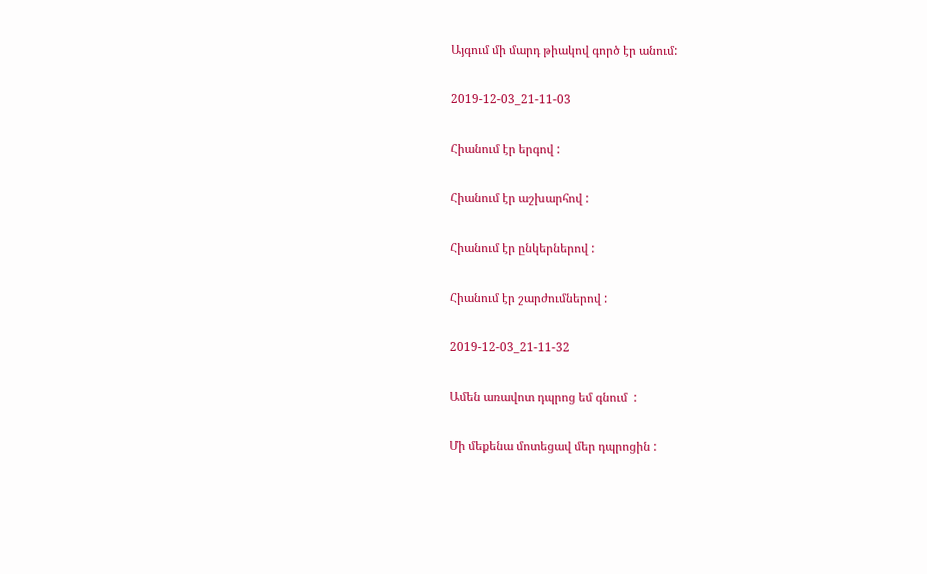Այգում մի մարդ թիակով գործ էր անում:

2019-12-03_21-11-03

Հիանում էր երգով :

Հիանում էր աշխարհով :

Հիանում էր ընկերներով :

Հիանում էր շարժումներով :

2019-12-03_21-11-32

Ամեն առավոտ դպրոց եմ գնում  :

Մի մեքենա մոտեցավ մեր դպրոցին :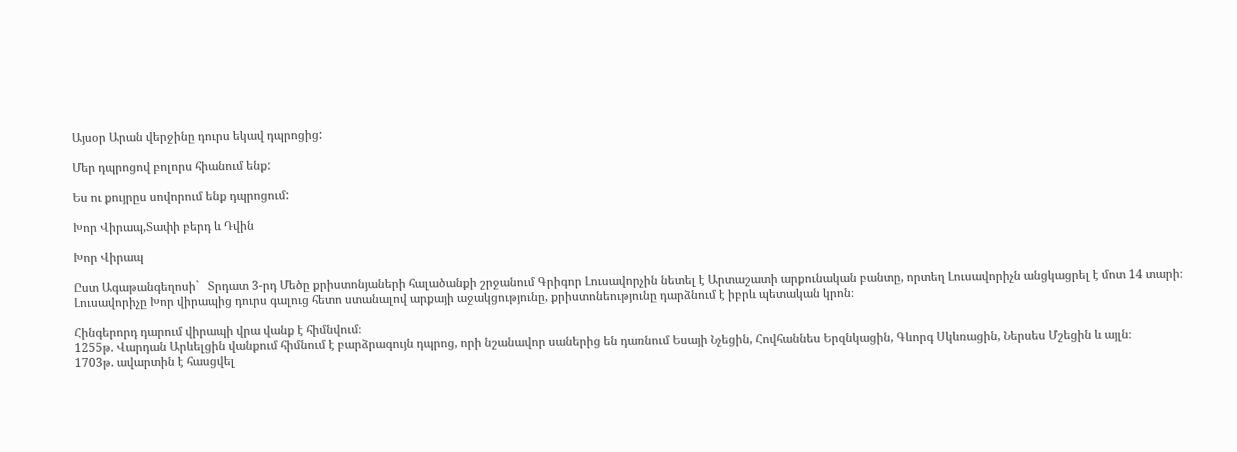Այսօր Արան վերջինը դուրս եկավ դպրոցից:

Մեր դպրոցով բոլորս հիանում ենք:

Ես ու քույրըս սովորում ենք դպրոցում:

Խոր Վիրապ,Տափի բերդ և Դվին

Խոր Վիրապ

Ըստ Ագաթանգեղոսի`   Տրդատ 3-րդ Մեծը քրիստոնյաների հալածանքի շրջանում Գրիգոր Լուսավորչին նետել է Արտաշատի արքունական բանտը, որտեղ Լուսավորիչն անցկացրել է մոտ 14 տարի։ Լուսավորիչը Խոր վիրապից դուրս գալուց հետո ստանալով արքայի աջակցությունը, քրիստոնեությունը դարձնում է իբրև պետական կրոն։

Հինգերորդ դարում վիրապի վրա վանք է հիմնվում։
1255թ. Վարդան Արևելցին վանքում հիմնում է բարձրագույն դպրոց, որի նշանավոր սաներից են դառնում Եսայի Նչեցին, Հովհաննես Երզնկացին, Գևորգ Սկևռացին, Ներսես Մշեցին և այլն։
1703թ. ավարտին է հասցվել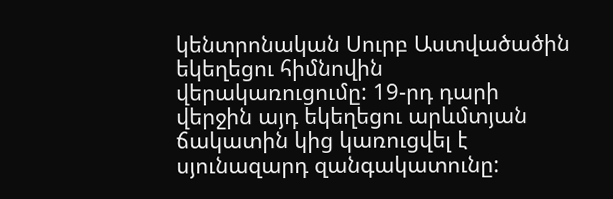կենտրոնական Սուրբ Աստվածածին եկեղեցու հիմնովին վերակառուցումը: 19-րդ դարի վերջին այդ եկեղեցու արևմտյան ճակատին կից կառուցվել է սյունազարդ զանգակատունը: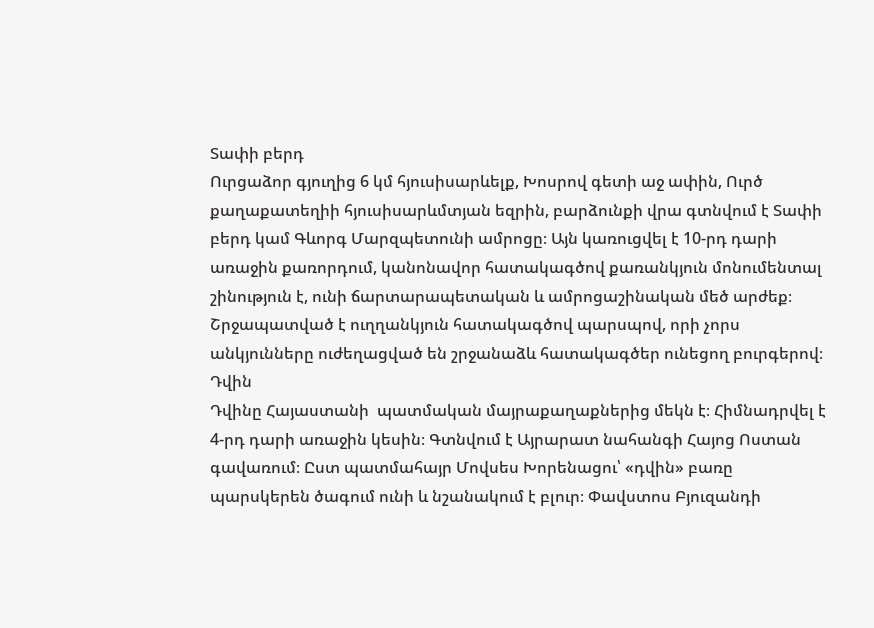Տափի բերդ
Ուրցաձոր գյուղից 6 կմ հյուսիսարևելք, Խոսրով գետի աջ ափին, Ուրծ քաղաքատեղիի հյուսիսարևմտյան եզրին, բարձունքի վրա գտնվում է Տափի բերդ կամ Գևորգ Մարզպետունի ամրոցը։ Այն կառուցվել է 10-րդ դարի առաջին քառորդում, կանոնավոր հատակագծով քառանկյուն մոնումենտալ շինություն է, ունի ճարտարապետական և ամրոցաշինական մեծ արժեք։ Շրջապատված է ուղղանկյուն հատակագծով պարսպով, որի չորս անկյունները ուժեղացված են շրջանաձև հատակագծեր ունեցող բուրգերով։
Դվին
Դվինը Հայաստանի  պատմական մայրաքաղաքներից մեկն է։ Հիմնադրվել է 4-րդ դարի առաջին կեսին։ Գտնվում է Այրարատ նահանգի Հայոց Ոստան գավառում։ Ըստ պատմահայր Մովսես Խորենացու՝ «դվին» բառը պարսկերեն ծագում ունի և նշանակում է բլուր։ Փավստոս Բյուզանդի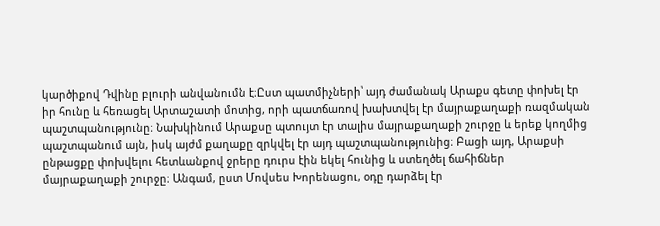կարծիքով Դվինը բլուրի անվանումն է։Ըստ պատմիչների՝ այդ ժամանակ Արաքս գետը փոխել էր իր հունը և հեռացել Արտաշատի մոտից, որի պատճառով խախտվել էր մայրաքաղաքի ռազմական պաշտպանությունը։ Նախկինում Արաքսը պտույտ էր տալիս մայրաքաղաքի շուրջը և երեք կողմից պաշտպանում այն, իսկ այժմ քաղաքը զրկվել էր այդ պաշտպանությունից։ Բացի այդ, Արաքսի ընթացքը փոխվելու հետևանքով ջրերը դուրս էին եկել հունից և ստեղծել ճահիճներ մայրաքաղաքի շուրջը։ Անգամ, ըստ Մովսես Խորենացու, օդը դարձել էր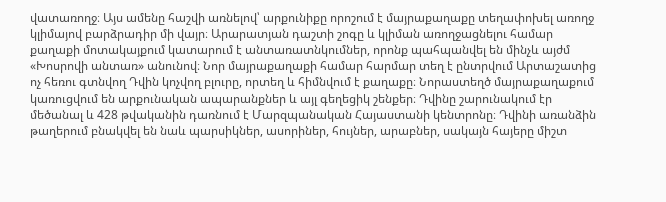վատառողջ։ Այս ամենը հաշվի առնելով՝ արքունիքը որոշում է մայրաքաղաքը տեղափոխել առողջ կլիմայով բարձրադիր մի վայր։ Արարատյան դաշտի շոգը և կլիման առողջացնելու համար քաղաքի մոտակայքում կատարում է անտառատնկումներ, որոնք պահպանվել են մինչև այժմ «Խոսրովի անտառ» անունով։ Նոր մայրաքաղաքի համար հարմար տեղ է ընտրվում Արտաշատից ոչ հեռու գտնվող Դվին կոչվող բլուրը, որտեղ և հիմնվում է քաղաքը։ Նորաստեղծ մայրաքաղաքում կառուցվում են արքունական ապարանքներ և այլ գեղեցիկ շենքեր։ Դվինը շարունակում էր մեծանալ և 428 թվականին դառնում է Մարզպանական Հայաստանի կենտրոնը։ Դվինի առանձին թաղերում բնակվել են նաև պարսիկներ, ասորիներ, հույներ, արաբներ, սակայն հայերը միշտ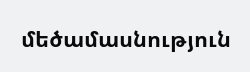մեծամասնություն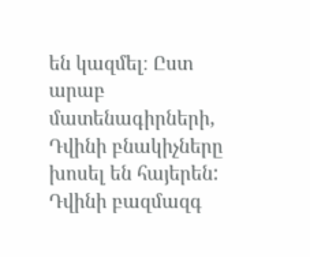են կազմել։ Ըստ արաբ մատենագիրների, Դվինի բնակիչները խոսել են հայերեն: Դվինի բազմազգ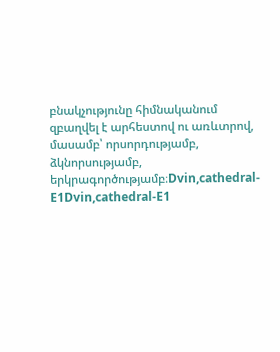բնակչությունը հիմնականում զբաղվել է արհեստով ու առևտրով, մասամբ՝ որսորդությամբ, ձկնորսությամբ, երկրագործությամբ։Dvin,cathedral-E1Dvin,cathedral-E1